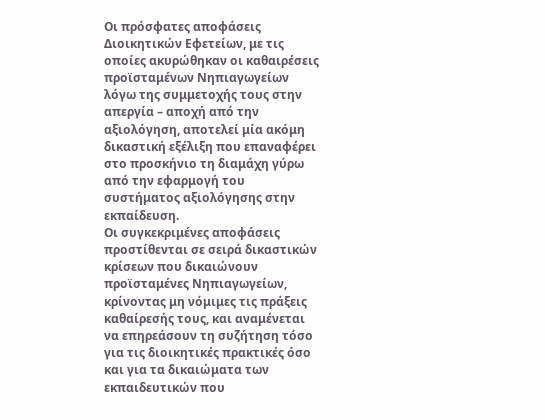Οι πρόσφατες αποφάσεις Διοικητικών Εφετείων, με τις οποίες ακυρώθηκαν οι καθαιρέσεις προϊσταμένων Νηπιαγωγείων λόγω της συμμετοχής τους στην απεργία – αποχή από την αξιολόγηση, αποτελεί μία ακόμη δικαστική εξέλιξη που επαναφέρει στο προσκήνιο τη διαμάχη γύρω από την εφαρμογή του συστήματος αξιολόγησης στην εκπαίδευση.
Οι συγκεκριμένες αποφάσεις προστίθενται σε σειρά δικαστικών κρίσεων που δικαιώνουν προϊσταμένες Νηπιαγωγείων, κρίνοντας μη νόμιμες τις πράξεις καθαίρεσής τους, και αναμένεται να επηρεάσουν τη συζήτηση τόσο για τις διοικητικές πρακτικές όσο και για τα δικαιώματα των εκπαιδευτικών που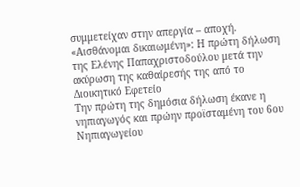συμμετείχαν στην απεργία – αποχή.
«Αισθάνομαι δικαιωμένη»: Η πρώτη δήλωση της Ελένης Παπαχριστοδούλου μετά την ακύρωση της καθαίρεσής της από το Διοικητικό Εφετείο
Την πρώτη της δημόσια δήλωση έκανε η νηπιαγωγός και πρώην προϊσταμένη του 6ου Νηπιαγωγείου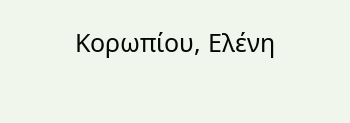Κορωπίου, Ελένη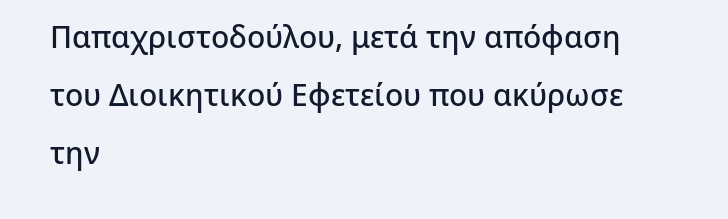Παπαχριστοδούλου, μετά την απόφαση του Διοικητικού Εφετείου που ακύρωσε την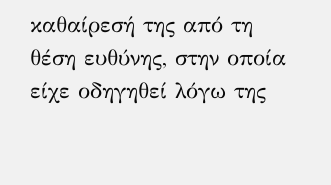καθαίρεσή της από τη θέση ευθύνης, στην οποία είχε οδηγηθεί λόγω της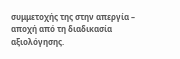συμμετοχής της στην απεργία – αποχή από τη διαδικασία αξιολόγησης.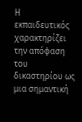Η εκπαιδευτικός χαρακτηρίζει την απόφαση του δικαστηρίου ως μια σημαντική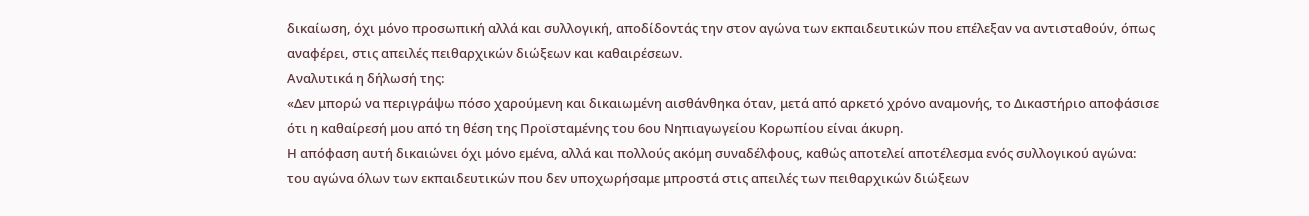δικαίωση, όχι μόνο προσωπική αλλά και συλλογική, αποδίδοντάς την στον αγώνα των εκπαιδευτικών που επέλεξαν να αντισταθούν, όπως αναφέρει, στις απειλές πειθαρχικών διώξεων και καθαιρέσεων.
Αναλυτικά η δήλωσή της:
«Δεν μπορώ να περιγράψω πόσο χαρούμενη και δικαιωμένη αισθάνθηκα όταν, μετά από αρκετό χρόνο αναμονής, το Δικαστήριο αποφάσισε ότι η καθαίρεσή μου από τη θέση της Προϊσταμένης του 6ου Νηπιαγωγείου Κορωπίου είναι άκυρη.
Η απόφαση αυτή δικαιώνει όχι μόνο εμένα, αλλά και πολλούς ακόμη συναδέλφους, καθώς αποτελεί αποτέλεσμα ενός συλλογικού αγώνα: του αγώνα όλων των εκπαιδευτικών που δεν υποχωρήσαμε μπροστά στις απειλές των πειθαρχικών διώξεων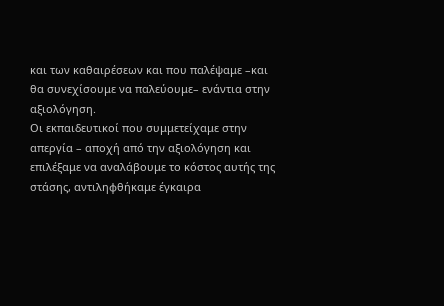και των καθαιρέσεων και που παλέψαμε –και θα συνεχίσουμε να παλεύουμε– ενάντια στην αξιολόγηση.
Οι εκπαιδευτικοί που συμμετείχαμε στην απεργία – αποχή από την αξιολόγηση και επιλέξαμε να αναλάβουμε το κόστος αυτής της στάσης, αντιληφθήκαμε έγκαιρα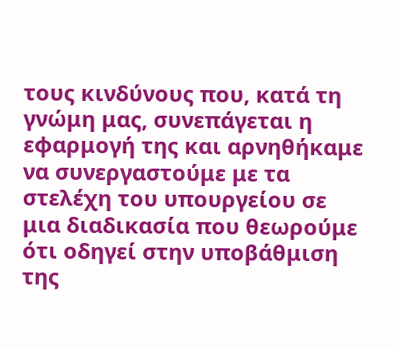τους κινδύνους που, κατά τη γνώμη μας, συνεπάγεται η εφαρμογή της και αρνηθήκαμε να συνεργαστούμε με τα στελέχη του υπουργείου σε μια διαδικασία που θεωρούμε ότι οδηγεί στην υποβάθμιση της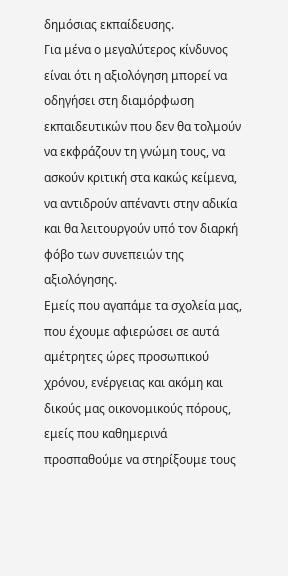δημόσιας εκπαίδευσης.
Για μένα ο μεγαλύτερος κίνδυνος είναι ότι η αξιολόγηση μπορεί να οδηγήσει στη διαμόρφωση εκπαιδευτικών που δεν θα τολμούν να εκφράζουν τη γνώμη τους, να ασκούν κριτική στα κακώς κείμενα, να αντιδρούν απέναντι στην αδικία και θα λειτουργούν υπό τον διαρκή φόβο των συνεπειών της αξιολόγησης.
Εμείς που αγαπάμε τα σχολεία μας, που έχουμε αφιερώσει σε αυτά αμέτρητες ώρες προσωπικού χρόνου, ενέργειας και ακόμη και δικούς μας οικονομικούς πόρους, εμείς που καθημερινά προσπαθούμε να στηρίξουμε τους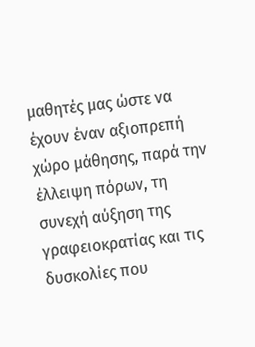μαθητές μας ώστε να έχουν έναν αξιοπρεπή χώρο μάθησης, παρά την έλλειψη πόρων, τη συνεχή αύξηση της γραφειοκρατίας και τις δυσκολίες που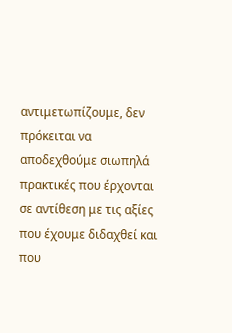αντιμετωπίζουμε, δεν πρόκειται να αποδεχθούμε σιωπηλά πρακτικές που έρχονται σε αντίθεση με τις αξίες που έχουμε διδαχθεί και που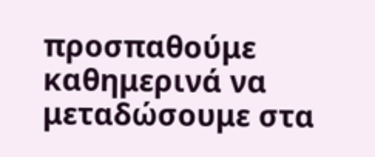προσπαθούμε καθημερινά να μεταδώσουμε στα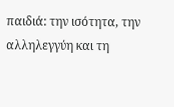παιδιά: την ισότητα, την αλληλεγγύη και τη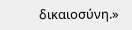δικαιοσύνη.»